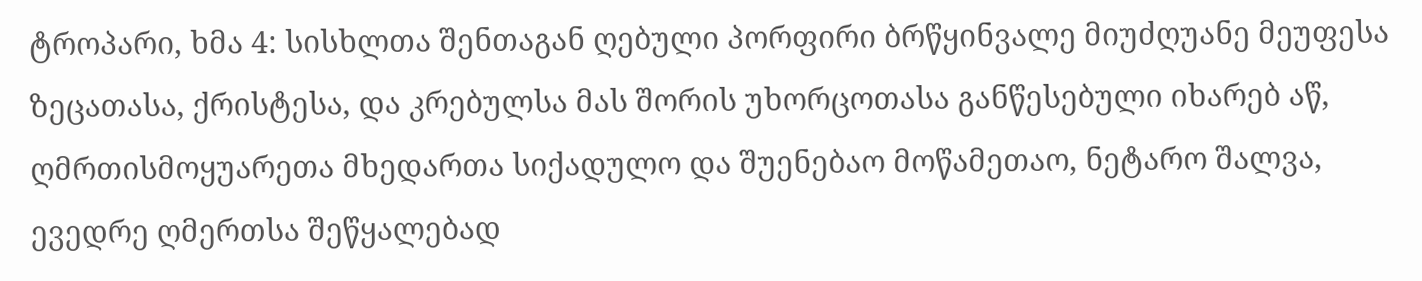ტროპარი, ხმა 4: სისხლთა შენთაგან ღებული პორფირი ბრწყინვალე მიუძღუანე მეუფესა ზეცათასა, ქრისტესა, და კრებულსა მას შორის უხორცოთასა განწესებული იხარებ აწ, ღმრთისმოყუარეთა მხედართა სიქადულო და შუენებაო მოწამეთაო, ნეტარო შალვა, ევედრე ღმერთსა შეწყალებად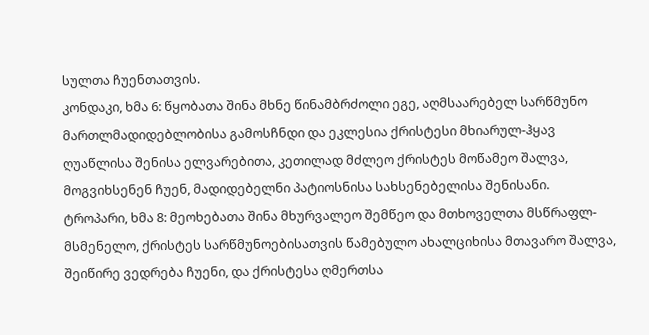სულთა ჩუენთათვის.
კონდაკი, ხმა 6: წყობათა შინა მხნე წინამბრძოლი ეგე, აღმსაარებელ სარწმუნო მართლმადიდებლობისა გამოსჩნდი და ეკლესია ქრისტესი მხიარულ-ჰყავ ღუაწლისა შენისა ელვარებითა, კეთილად მძლეო ქრისტეს მოწამეო შალვა, მოგვიხსენენ ჩუენ, მადიდებელნი პატიოსნისა სახსენებელისა შენისანი.
ტროპარი, ხმა 8: მეოხებათა შინა მხურვალეო შემწეო და მთხოველთა მსწრაფლ-მსმენელო, ქრისტეს სარწმუნოებისათვის წამებულო ახალციხისა მთავარო შალვა, შეიწირე ვედრება ჩუენი, და ქრისტესა ღმერთსა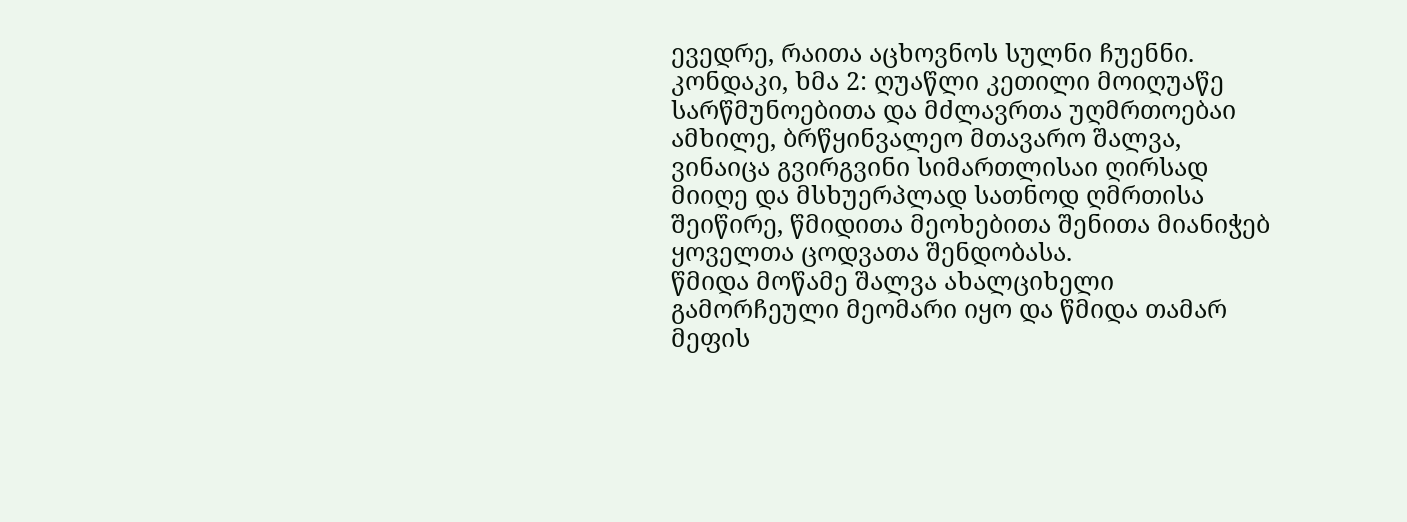ევედრე, რაითა აცხოვნოს სულნი ჩუენნი.
კონდაკი, ხმა 2: ღუაწლი კეთილი მოიღუაწე სარწმუნოებითა და მძლავრთა უღმრთოებაი ამხილე, ბრწყინვალეო მთავარო შალვა, ვინაიცა გვირგვინი სიმართლისაი ღირსად მიიღე და მსხუერპლად სათნოდ ღმრთისა შეიწირე, წმიდითა მეოხებითა შენითა მიანიჭებ ყოველთა ცოდვათა შენდობასა.
წმიდა მოწამე შალვა ახალციხელი გამორჩეული მეომარი იყო და წმიდა თამარ მეფის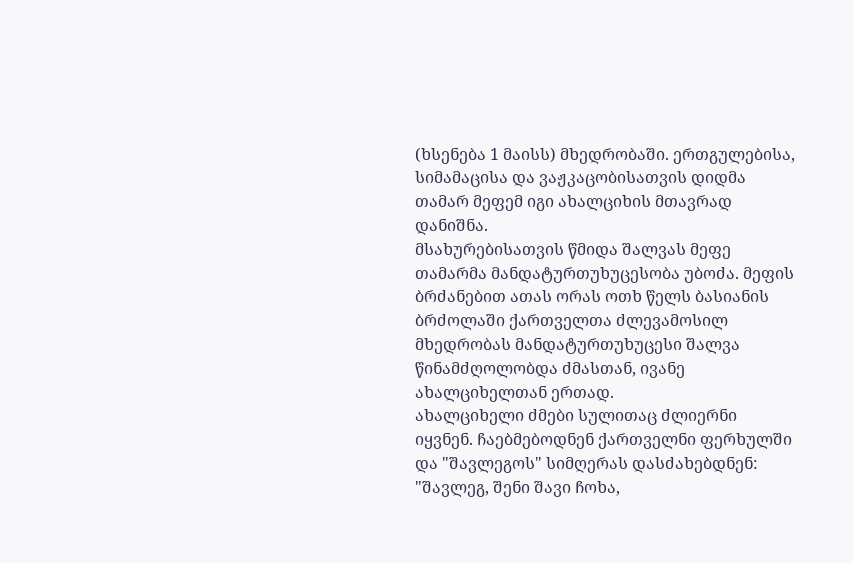(ხსენება 1 მაისს) მხედრობაში. ერთგულებისა, სიმამაცისა და ვაჟკაცობისათვის დიდმა თამარ მეფემ იგი ახალციხის მთავრად დანიშნა.
მსახურებისათვის წმიდა შალვას მეფე თამარმა მანდატურთუხუცესობა უბოძა. მეფის ბრძანებით ათას ორას ოთხ წელს ბასიანის ბრძოლაში ქართველთა ძლევამოსილ მხედრობას მანდატურთუხუცესი შალვა წინამძღოლობდა ძმასთან, ივანე ახალციხელთან ერთად.
ახალციხელი ძმები სულითაც ძლიერნი იყვნენ. ჩაებმებოდნენ ქართველნი ფერხულში და "შავლეგოს" სიმღერას დასძახებდნენ: "შავლეგ, შენი შავი ჩოხა,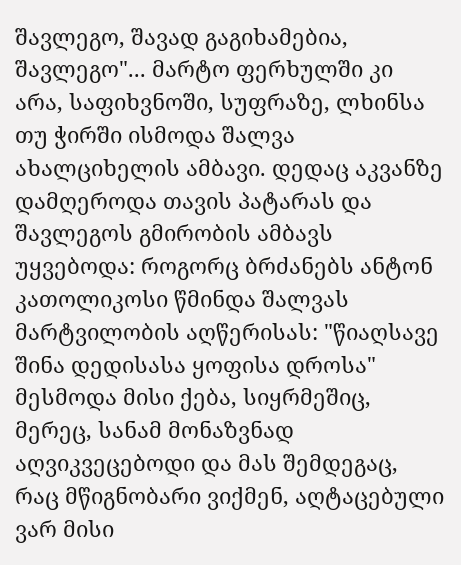შავლეგო, შავად გაგიხამებია, შავლეგო"... მარტო ფერხულში კი არა, საფიხვნოში, სუფრაზე, ლხინსა თუ ჭირში ისმოდა შალვა ახალციხელის ამბავი. დედაც აკვანზე დამღეროდა თავის პატარას და შავლეგოს გმირობის ამბავს უყვებოდა: როგორც ბრძანებს ანტონ კათოლიკოსი წმინდა შალვას მარტვილობის აღწერისას: "წიაღსავე შინა დედისასა ყოფისა დროსა" მესმოდა მისი ქება, სიყრმეშიც, მერეც, სანამ მონაზვნად აღვიკვეცებოდი და მას შემდეგაც, რაც მწიგნობარი ვიქმენ, აღტაცებული ვარ მისი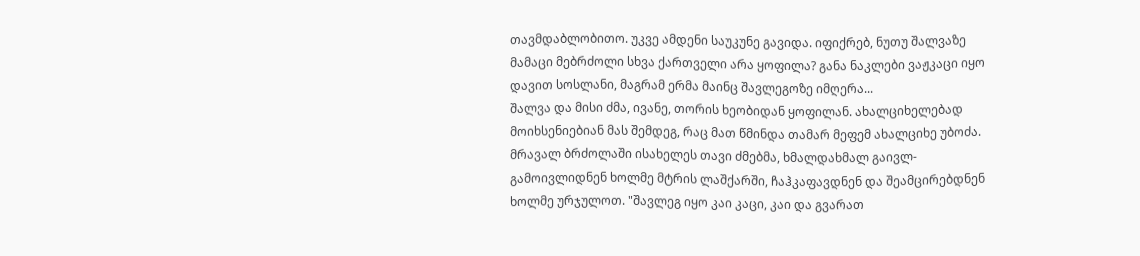თავმდაბლობითო. უკვე ამდენი საუკუნე გავიდა. იფიქრებ, ნუთუ შალვაზე მამაცი მებრძოლი სხვა ქართველი არა ყოფილა? განა ნაკლები ვაჟკაცი იყო დავით სოსლანი, მაგრამ ერმა მაინც შავლეგოზე იმღერა...
შალვა და მისი ძმა, ივანე, თორის ხეობიდან ყოფილან. ახალციხელებად მოიხსენიებიან მას შემდეგ, რაც მათ წმინდა თამარ მეფემ ახალციხე უბოძა. მრავალ ბრძოლაში ისახელეს თავი ძმებმა, ხმალდახმალ გაივლ-გამოივლიდნენ ხოლმე მტრის ლაშქარში, ჩაჰკაფავდნენ და შეამცირებდნენ ხოლმე ურჯულოთ. "შავლეგ იყო კაი კაცი, კაი და გვარათ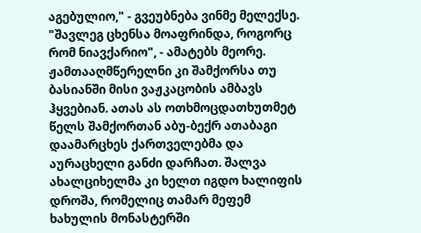აგებულიო," - გვეუბნება ვინმე მელექსე. "შავლეგ ცხენსა მოაფრინდა, როგორც რომ ნიავქარიო", - ამატებს მეორე. ჟამთააღმწერელნი კი შამქორსა თუ ბასიანში მისი ვაჟკაცობის ამბავს ჰყვებიან. ათას ას ოთხმოცდათხუთმეტ წელს შამქორთან აბუ-ბექრ ათაბაგი დაამარცხეს ქართველებმა და აურაცხელი განძი დარჩათ. შალვა ახალციხელმა კი ხელთ იგდო ხალიფის დროშა, რომელიც თამარ მეფემ ხახულის მონასტერში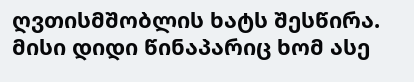ღვთისმშობლის ხატს შესწირა. მისი დიდი წინაპარიც ხომ ასე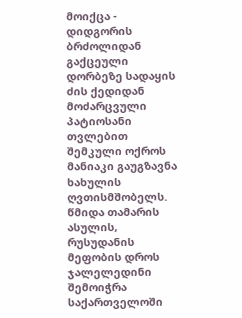მოიქცა - დიდგორის ბრძოლიდან გაქცეული დორბეზე სადაყის ძის ქედიდან მოძარცვული პატიოსანი თვლებით შემკული ოქროს მანიაკი გაუგზავნა ხახულის ღვთისმშობელს.
წმიდა თამარის ასულის, რუსუდანის მეფობის დროს ჯალელედინი შემოიჭრა საქართველოში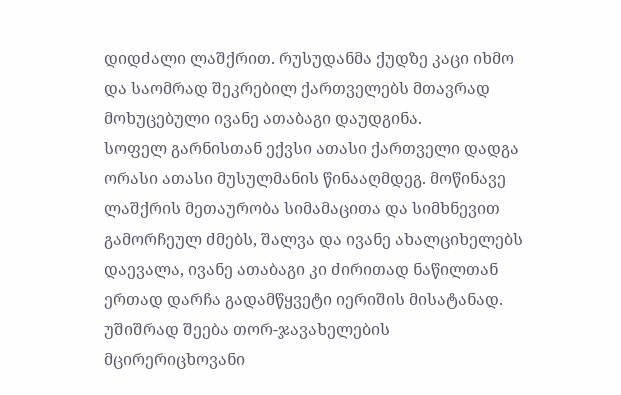დიდძალი ლაშქრით. რუსუდანმა ქუდზე კაცი იხმო და საომრად შეკრებილ ქართველებს მთავრად მოხუცებული ივანე ათაბაგი დაუდგინა.
სოფელ გარნისთან ექვსი ათასი ქართველი დადგა ორასი ათასი მუსულმანის წინააღმდეგ. მოწინავე ლაშქრის მეთაურობა სიმამაცითა და სიმხნევით გამორჩეულ ძმებს, შალვა და ივანე ახალციხელებს დაევალა, ივანე ათაბაგი კი ძირითად ნაწილთან ერთად დარჩა გადამწყვეტი იერიშის მისატანად.
უშიშრად შეება თორ-ჯავახელების მცირერიცხოვანი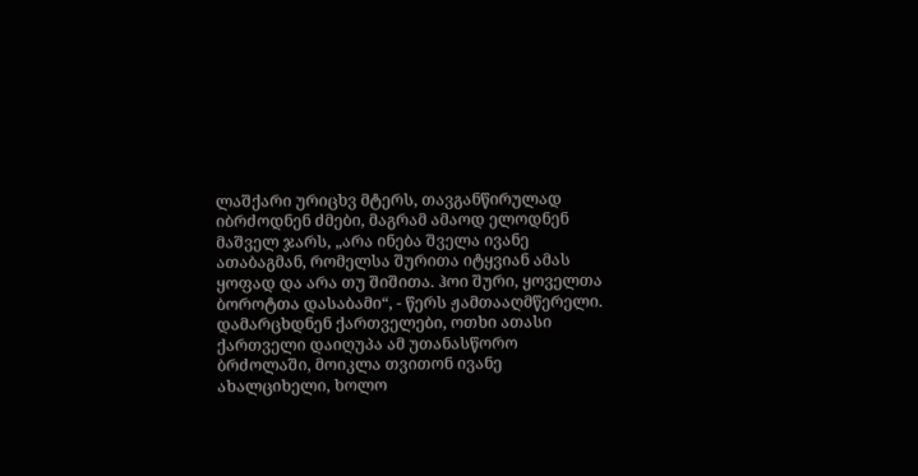ლაშქარი ურიცხვ მტერს, თავგანწირულად იბრძოდნენ ძმები, მაგრამ ამაოდ ელოდნენ მაშველ ჯარს, „არა ინება შველა ივანე ათაბაგმან, რომელსა შურითა იტყვიან ამას ყოფად და არა თუ შიშითა. ჰოი შური, ყოველთა ბოროტთა დასაბამი“, - წერს ჟამთააღმწერელი. დამარცხდნენ ქართველები, ოთხი ათასი ქართველი დაიღუპა ამ უთანასწორო ბრძოლაში, მოიკლა თვითონ ივანე ახალციხელი, ხოლო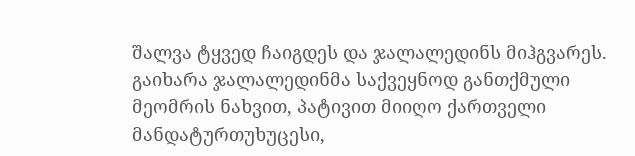შალვა ტყვედ ჩაიგდეს და ჯალალედინს მიჰგვარეს.
გაიხარა ჯალალედინმა საქვეყნოდ განთქმული მეომრის ნახვით, პატივით მიიღო ქართველი მანდატურთუხუცესი,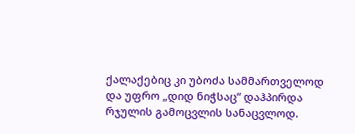ქალაქებიც კი უბოძა სამმართველოდ და უფრო „დიდ ნიჭსაც“ დაჰპირდა რჯულის გამოცვლის სანაცვლოდ.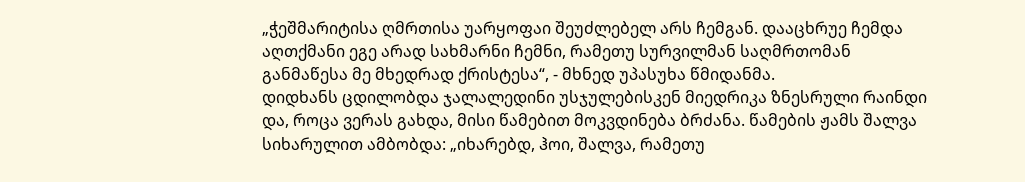„ჭეშმარიტისა ღმრთისა უარყოფაი შეუძლებელ არს ჩემგან. დააცხრუე ჩემდა აღთქმანი ეგე არად სახმარნი ჩემნი, რამეთუ სურვილმან საღმრთომან განმაწესა მე მხედრად ქრისტესა“, - მხნედ უპასუხა წმიდანმა.
დიდხანს ცდილობდა ჯალალედინი უსჯულებისკენ მიედრიკა ზნესრული რაინდი და, როცა ვერას გახდა, მისი წამებით მოკვდინება ბრძანა. წამების ჟამს შალვა სიხარულით ამბობდა: „იხარებდ, ჰოი, შალვა, რამეთუ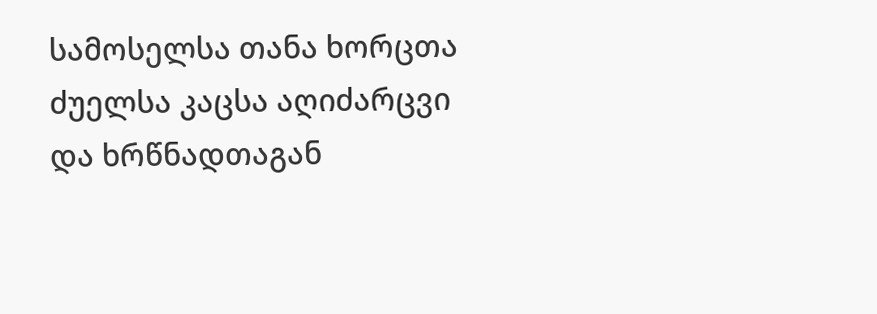სამოსელსა თანა ხორცთა ძუელსა კაცსა აღიძარცვი და ხრწნადთაგან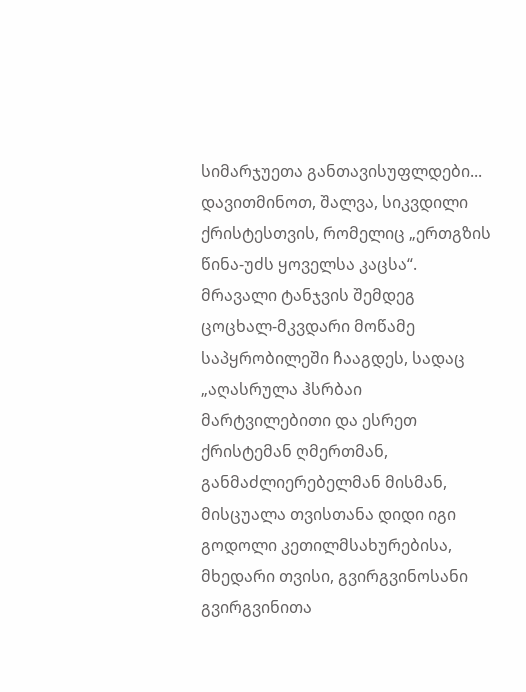სიმარჯუეთა განთავისუფლდები... დავითმინოთ, შალვა, სიკვდილი ქრისტესთვის, რომელიც „ერთგზის წინა-უძს ყოველსა კაცსა“.
მრავალი ტანჯვის შემდეგ ცოცხალ-მკვდარი მოწამე საპყრობილეში ჩააგდეს, სადაც „აღასრულა ჰსრბაი მარტვილებითი და ესრეთ ქრისტემან ღმერთმან, განმაძლიერებელმან მისმან, მისცუალა თვისთანა დიდი იგი გოდოლი კეთილმსახურებისა, მხედარი თვისი, გვირგვინოსანი გვირგვინითა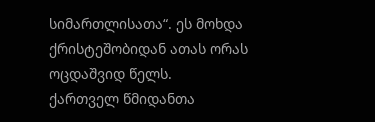სიმართლისათა“. ეს მოხდა ქრისტეშობიდან ათას ორას ოცდაშვიდ წელს.
ქართველ წმიდანთა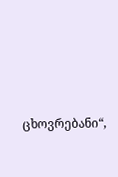ცხოვრებანი“,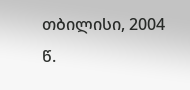თბილისი, 2004 წ.